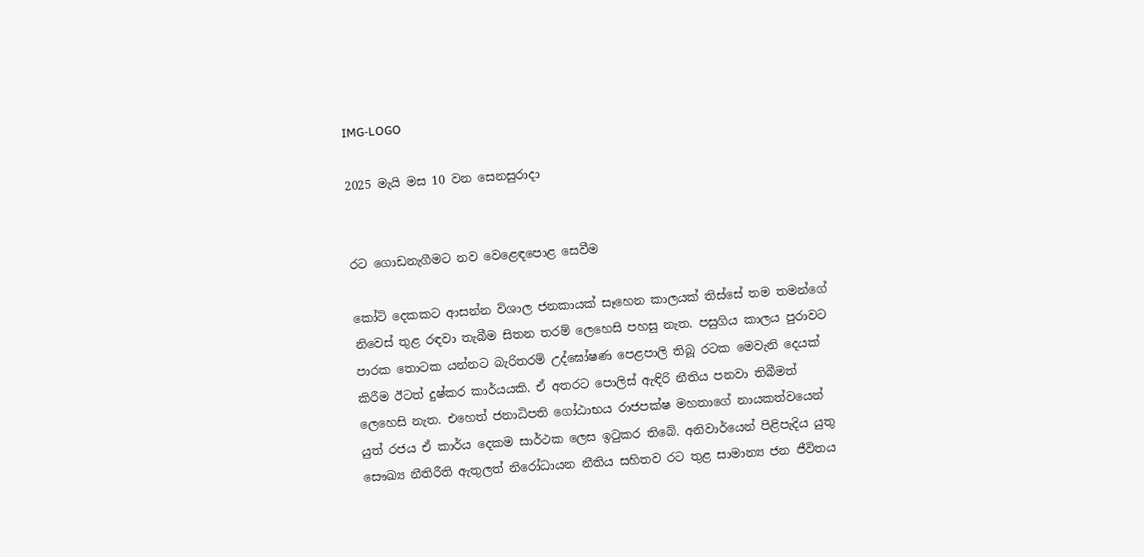IMG-LOGO

2025 මැයි මස 10 වන සෙනසුරාදා


රට ගොඩනැගීමට නව වෙළෙඳපොළ සෙවීම

කෝටි දෙකකට ආසන්න විශාල ජනකායක් සෑහෙන කාලයක් තිස්සේ තම තමන්ගේ නිවෙස් තුළ රඳවා තැබීම සිතන තරම් ලෙහෙසි පහසු නැත. පසුගිය කාලය පුරාවට පාරක තොටක යන්නට බැරිතරම් උද්ඝෝෂණ පෙළපාලි තිබූ රටක මෙවැනි දෙයක් කිරීම ඊටත් දුෂ්කර කාර්යයකි. ඒ අතරට පොලිස් ඇඳිරි නීතිය පනවා තිබීමත් ලෙහෙසි නැත. එහෙත් ජනාධිපති ගෝඨාභය රාජපක්ෂ මහතාගේ නායකත්වයෙන් යුත් රජය ඒ කාර්ය දෙකම සාර්ථක ලෙස ඉටුකර තිබේ. අනිවාර්යෙන් පිළිපැදිය යුතු සෞඛ්‍ය නීතිරීති ඇතුලත් නිරෝධායන නීතිය සහිතව රට තුළ සාමාන්‍ය ජන ජීවිතය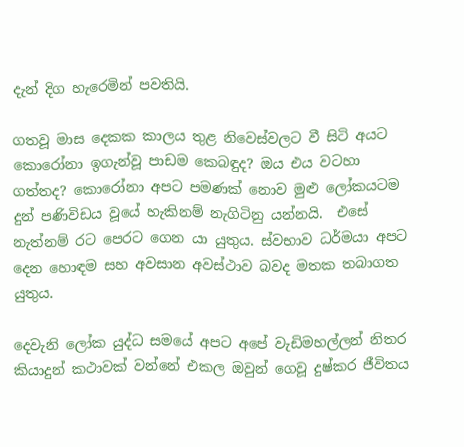දැන් දිග හැරෙමින් පවතියි.

ගතවූ මාස දෙකක කාලය තුළ නිවෙස්වලට වී සිටි අයට කොරෝනා ඉගැන්වූ පාඩම කෙබඳුද? ඔය එය වටහා ගත්තද? කොරෝනා අපට පමණක් නොව මුළු ලෝකයටම දුන් පණිවිඩය වූයේ හැකිනම් නැගිටිනු යන්නයි.  එසේ නැත්නම් රට පෙරට ගෙන යා යුතුය. ස්වභාව ධර්මයා අපට දෙන හොඳම සහ අවසාන අවස්ථාව බවද මතක තබාගත යුතුය.

දෙවැනි ලෝක යුද්ධ සමයේ අපට අපේ වැඩිමහල්ලන් නිතර කියාදුන් කථාවක් වන්නේ එකල ඔවුන් ගෙවූ දුෂ්කර ජීවිතය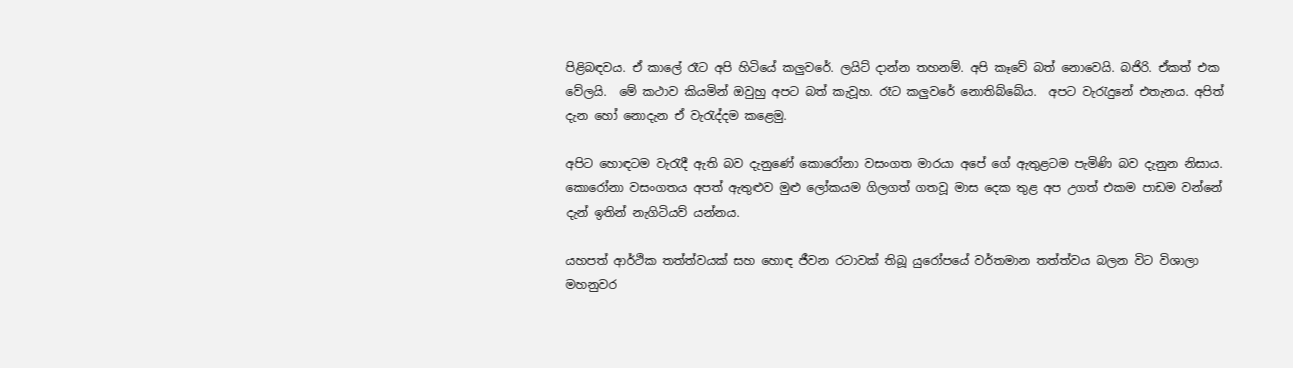පිළිබඳවය. ඒ කාලේ රෑට අපි හිටියේ කලුවරේ. ලයිට් දාන්න තහනම්. අපි කෑවේ බත් නොවෙයි. බජිරි. ඒකත් එක වේලයි.  මේ කථාව කියමින් ඔවුහු අපට බත් කැවූහ. රෑට කලුවරේ නොතිබ්බේය.  අපට වැරැදුනේ එතැනය. අපිත් දැන හෝ නොදැන ඒ වැරැද්දම කළෙමු.

අපිට හොඳටම වැරැදී ඇති බව දැනුණේ කොරෝනා වසංගත මාරයා අපේ ගේ ඇතුළටම පැමිණි බව දැනුන නිසාය. කොරෝනා වසංගතය අපත් ඇතුළුව මුළු ලෝකයම ගිලගත් ගතවූ මාස දෙක තුළ අප උගත් එකම පාඩම වන්නේ දැන් ඉතින් නැගිටියව් යන්නය.

යහපත් ආර්ථික තත්ත්වයක් සහ හොඳ ජීවන රටාවක් තිබූ යුරෝපයේ වර්තමාන තත්ත්වය බලන විට විශාලා මහනුවර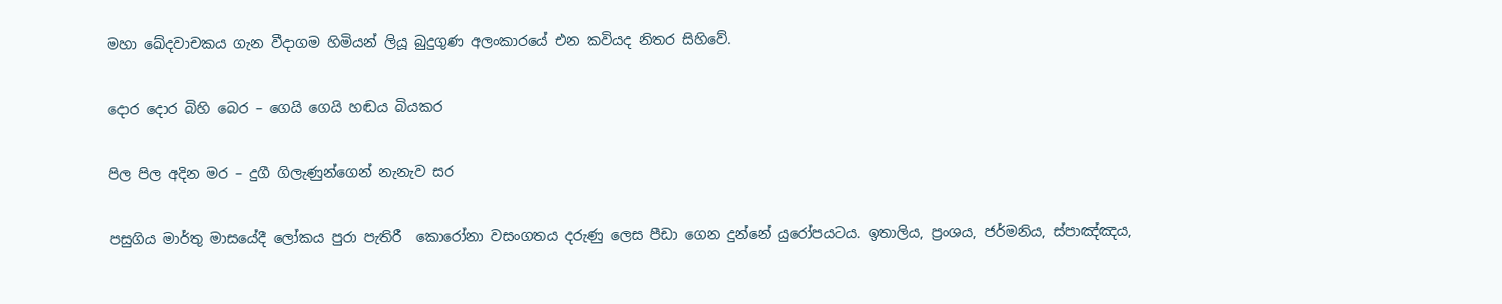මහා ඛේදවාචකය ගැන වීදාගම හිමියන් ලියූ බුදුගුණ අලංකාරයේ එන කවියද නිතර සිහිවේ.

දොර දොර බිහි බෙර – ගෙයි ගෙයි හඬය බියකර

පිල පිල අදින මර – දුගී ගිලැණුන්ගෙන් නැනැව සර

පසුගිය මාර්තු මාසයේදී ලෝකය පුරා පැතිරී  කොරෝනා වසංගතය දරුණු ලෙස පීඩා ගෙන දුන්නේ යුරෝපයටය. ඉතාලිය, ප්‍රංශය, ජර්මනිය, ස්පාඤ්ඤය,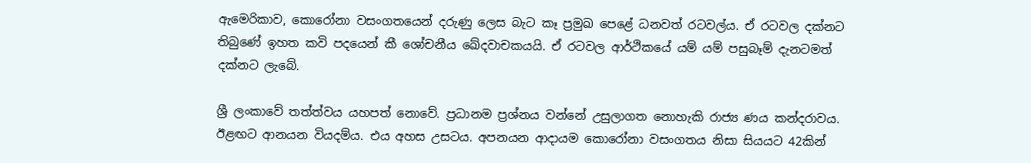ඇමෙරිකාව, කොරෝනා වසංගතයෙන් දරුණු ලෙස බැට කෑ ප්‍රමුඛ පෙළේ ධනවත් රටවල්ය. ඒ රටවල දක්නට තිබුණේ ඉහත කවි පදයෙන් කී ශෝචනීය ඛේදවාචකයයි. ඒ රටවල ආර්ථිකයේ යම් යම් පසුබෑම් දැනටමත් දක්නට ලැබේ.

ශ්‍රී ලංකාවේ තත්ත්වය යහපත් නොවේ. ප්‍රධානම ප්‍රශ්නය වන්නේ උසුලාගත නොහැකි රාජ්‍ය ණය කන්දරාවය. ඊළඟට ආනයන වියදම්ය. එය අහස උසටය. අපනයන ආදායම කොරෝනා වසංගතය නිසා සියයට 42කින්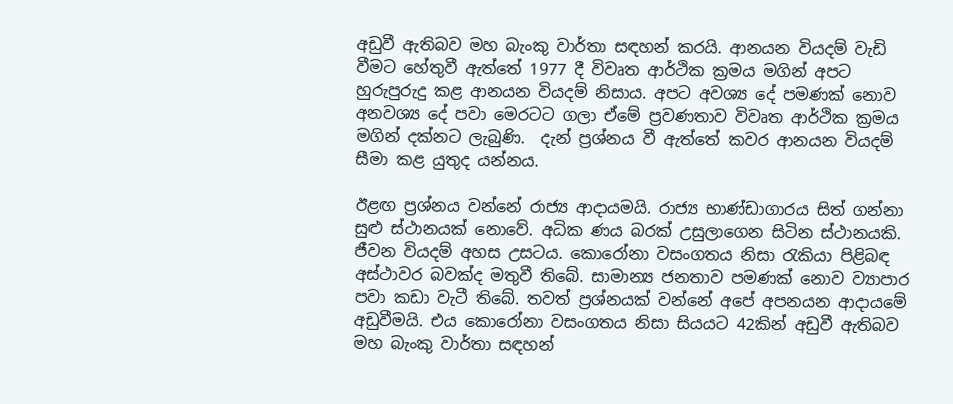අඩුවී ඇතිබව මහ බැංකු වාර්තා සඳහන් කරයි. ආනයන වියදම් වැඩි වීමට හේතුවී ඇත්තේ 1977 දී විවෘත ආර්ථික ක්‍රමය මගින් අපට හුරුපුරුදු කළ ආනයන වියදම් නිසාය. අපට අවශ්‍ය දේ පමණක් නොව අනවශ්‍ය දේ පවා මෙරටට ගලා ඒමේ ප්‍රවණතාව විවෘත ආර්ථික ක්‍රමය මගින් දක්නට ලැබුණි.  දැන් ප්‍රශ්නය වී ඇත්තේ කවර ආනයන වියදම් සීමා කළ යුතුද යන්නය.

ඊළඟ ප්‍රශ්නය වන්නේ රාජ්‍ය ආදායමයි. රාජ්‍ය භාණ්ඩාගාරය සිත් ගන්නා සුළු ස්ථානයක් නොවේ. අධික ණය බරක් උසුලාගෙන සිටින ස්ථානයකි. ජීවන වියදම් අහස උසටය. කොරෝනා වසංගතය නිසා රැකියා පිළිබඳ අස්ථාවර බවක්ද මතුවී තිබේ. සාමාන්‍ය ජනතාව පමණක් නොව ව්‍යාපාර පවා කඩා වැටී තිබේ. තවත් ප්‍රශ්නයක් වන්නේ අපේ අපනයන ආදායමේ අඩුවීමයි. එය කොරෝනා වසංගතය නිසා සියයට 42කින් අඩුවී ඇතිබව මහ බැංකු වාර්තා සඳහන්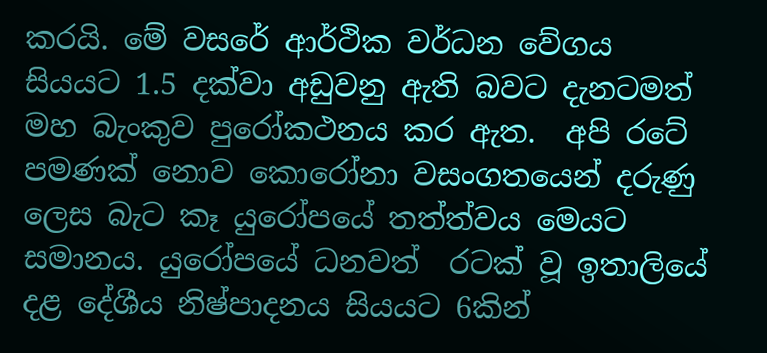කරයි. මේ වසරේ ආර්ථික වර්ධන වේගය සියයට 1.5 දක්වා අඩුවනු ඇති බවට දැනටමත් මහ බැංකුව පුරෝකථනය කර ඇත.  අපි රටේ පමණක් නොව කොරෝනා වසංගතයෙන් දරුණු ලෙස බැට කෑ යුරෝපයේ තත්ත්වය මෙයට සමානය. යුරෝපයේ ධනවත්  රටක් වූ ඉතාලියේ දළ දේශීය නිෂ්පාදනය සියයට 6කින්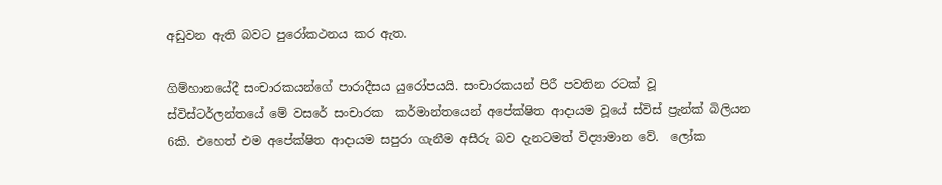අඩුවන ඇති බවට පුරෝකථනය කර ඇත.

ගිම්හානයේදී සංචාරකයන්ගේ පාරාදීසය යුරෝපයයි. සංචාරකයන් පිරී පවතින රටක් වූ ස්විස්ටර්ලන්තයේ මේ වසරේ සංචාරක  කර්මාන්තයෙන් අපේක්ෂිත ආදායම වූයේ ස්විස් ප්‍රැන්ක් බිලියන 6කි. එහෙත් එම අපේක්ෂිත ආදායම සපුරා ගැනීම අසීරු බව දැනටමත් විද්‍යාමාන වේ.  ලෝක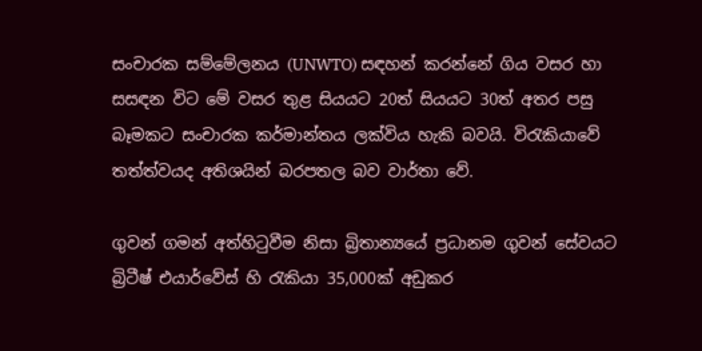සංචාරක සම්මේලනය (UNWTO) සඳහන් කරන්නේ ගිය වසර හා සසඳන විට මේ වසර තුළ සියයට 20ත් සියයට 30ත් අතර පසු බෑමකට සංචාරක කර්මාන්තය ලක්විය හැකි බවයි. විරැකියාවේ තත්ත්වයද අතිශයින් බරපතල බව වාර්තා වේ.

ගුවන් ගමන් අත්හිටුවීම නිසා බ්‍රිතාන්‍යයේ ප්‍රධානම ගුවන් සේවයට බ්‍රිටීෂ් එයාර්වේස් හි රැකියා 35,000ක් අඩුකර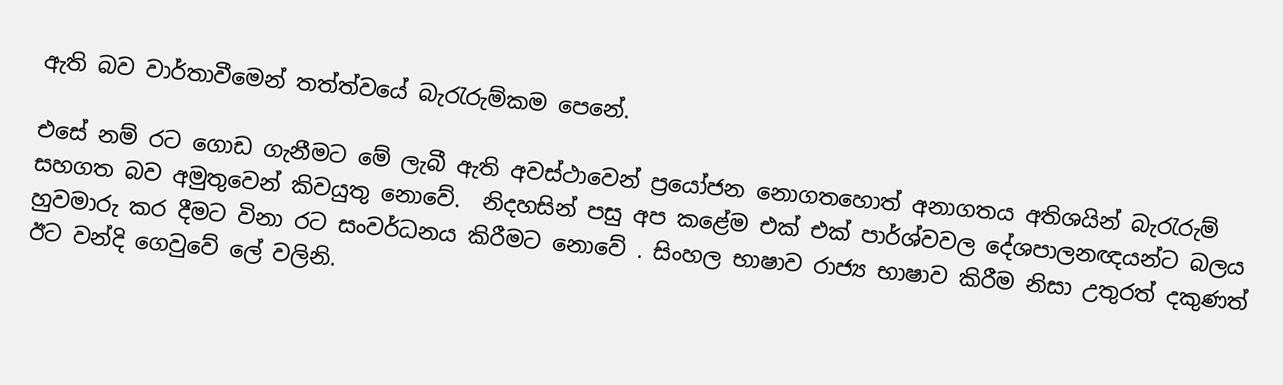ඇති බව වාර්තාවීමෙන් තත්ත්වයේ බැරැරුම්කම පෙනේ.

එසේ නම් රට ගොඩ ගැනීමට මේ ලැබී ඇති අවස්ථාවෙන් ප්‍රයෝජන නොගතහොත් අනාගතය අතිශයින් බැරැරුම් සහගත බව අමුතුවෙන් කිවයුතු නොවේ.  නිදහසින් පසු අප කළේම එක් එක් පාර්ශ්වවල දේශපාලනඥයන්ට බලය හුවමාරු කර දීමට විනා රට සංවර්ධනය කිරීමට නොවේ . සිංහල භාෂාව රාජ්‍ය භාෂාව කිරීම නිසා උතුරත් දකුණත් ඊට වන්දි ගෙවුවේ ලේ වලිනි.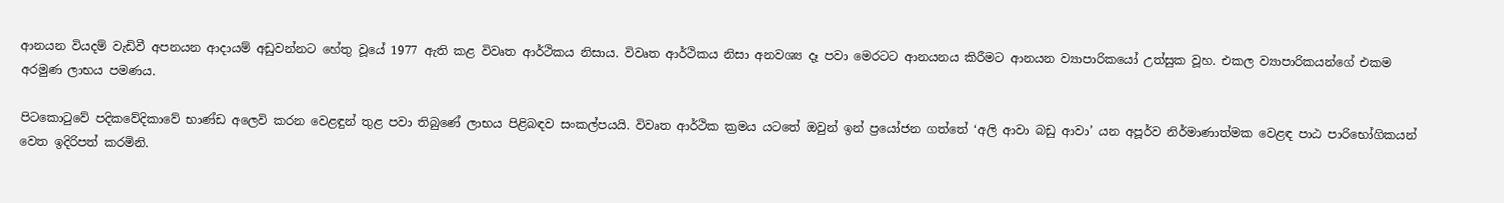ආනයන වියදම් වැඩිවී අපනයන ආදායම් අඩුවන්නට හේතු වූයේ 1977 ඇති කළ විවෘත ආර්ථිකය නිසාය. විවෘත ආර්ථිකය නිසා අනවශ්‍ය දෑ පවා මෙරටට ආනයනය කිරීමට ආනයන ව්‍යාපාරිකයෝ උත්සුක වූහ. එකල ව්‍යාපාරිකයන්ගේ එකම අරමුණ ලාභය පමණය.

පිටකොටුවේ පදිකවේදිකාවේ භාණ්ඩ අලෙවි කරන වෙළඳුන් තුළ පවා තිබුණේ ලාභය පිළිබඳව සංකල්පයයි. විවෘත ආර්ථික ක්‍රමය යටතේ ඔවුන් ඉන් ප්‍රයෝජන ගත්තේ ‘අලි ආවා බඩු ආවා’ යන අපූර්ව නිර්මාණාත්මක වෙළඳ පාඨ පාරිභෝගිකයන් වෙත ඉදිරිපත් කරමිනි.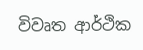විවෘත ආර්ථික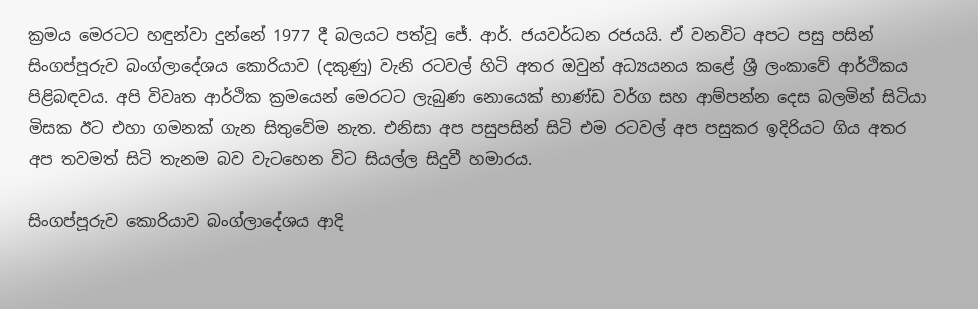ක්‍රමය මෙරටට හඳුන්වා දුන්නේ 1977 දී බලයට පත්වූ ජේ. ආර්. ජයවර්ධන රජයයි. ඒ වනවිට අපට පසු පසින් සිංගප්පූරුව බංග්ලාදේශය කොරියාව (දකුණු) වැනි රටවල් හිටි අතර ඔවුන් අධ්‍යයනය කළේ ශ්‍රී ලංකාවේ ආර්ථිකය පිළිබඳවය. අපි විවෘත ආර්ථික ක්‍රමයෙන් මෙරටට ලැබුණ නොයෙක් භාණ්ඩ වර්ග සහ ආම්පන්න දෙස බලමින් සිටියා මිසක ඊට එහා ගමනක් ගැන සිතුවේම නැත. එනිසා අප පසුපසින් සිටි එම රටවල් අප පසුකර ඉදිරියට ගිය අතර අප තවමත් සිටි තැනම බව වැටහෙන විට සියල්ල සිදුවී හමාරය.

සිංගප්පූරුව කොරියාව බංග්ලාදේශය ආදි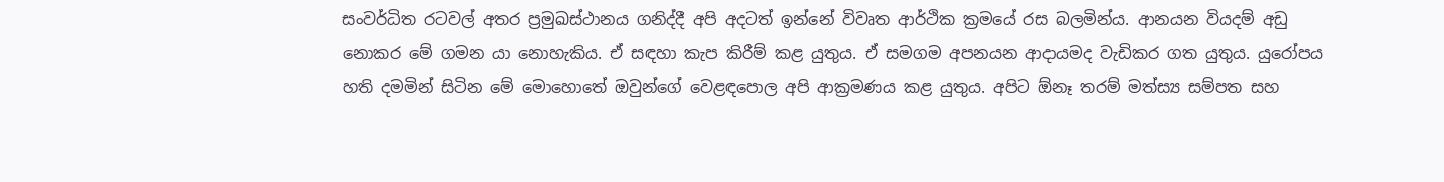සංවර්ධිත රටවල් අතර ප්‍රමුඛස්ථානය ගනිද්දී අපි අදටත් ඉන්නේ විවෘත ආර්ථික ක්‍රමයේ රස බලමින්ය. ආනයන වියදම් අඩු නොකර මේ ගමන යා නොහැකිය. ඒ සඳහා කැප කිරීම් කළ යුතුය. ඒ සමගම අපනයන ආදායමද වැඩිකර ගත යුතුය. යුරෝපය හති දමමින් සිටින මේ මොහොතේ ඔවුන්ගේ වෙළඳපොල අපි ආක්‍රමණය කළ යුතුය. අපිට ඕනෑ තරම් මත්ස්‍ය සම්පත සහ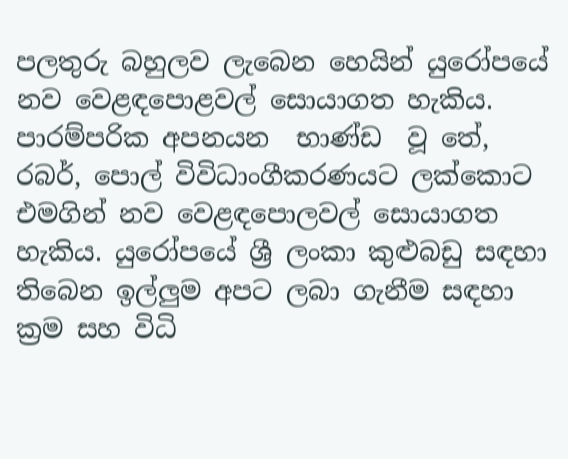පලතුරු බහුලව ලැබෙන හෙයින් යුරෝපයේ නව වෙළඳපොළවල් සොයාගත හැකිය. පාරම්පරික අපනයන  භාණ්ඩ  වූ තේ, රබර්, පොල් විවිධාංගීකරණයට ලක්කොට එමගින් නව වෙළඳපොලවල් සොයාගත හැකිය. යුරෝපයේ ශ්‍රී ලංකා කුළුබඩු සඳහා තිබෙන ඉල්ලුම අපට ලබා ගැනීම සඳහා ක්‍රම සහ විධි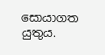සොයාගත යුතුය.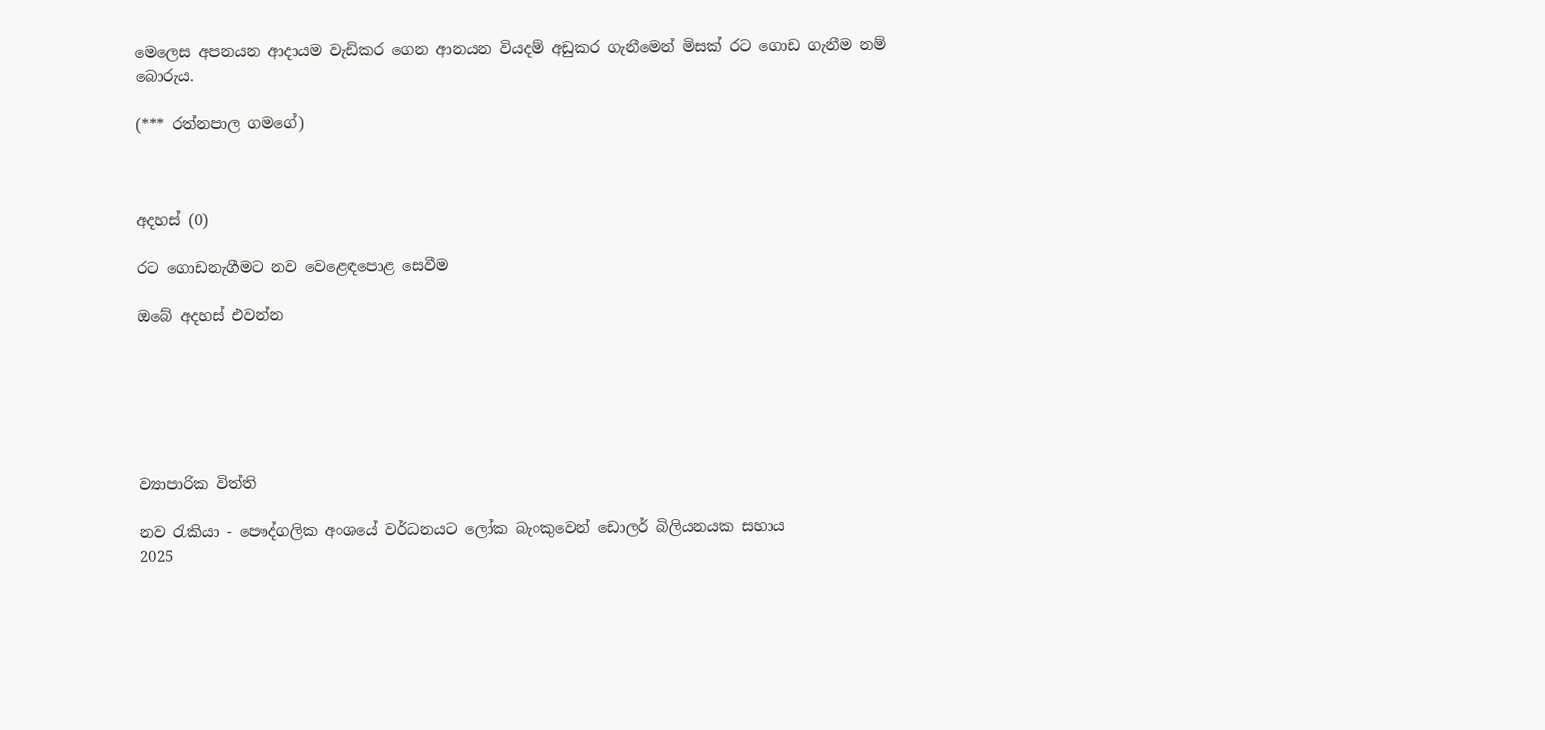මෙලෙස අපනයන ආදායම වැඩිකර ගෙන ආනයන වියදම් අඩුකර ගැනීමෙන් මිසක් රට ගොඩ ගැනීම නම් බොරුය.

(*** රත්නපාල ගමගේ)



අදහස් (0)

රට ගොඩනැගීමට නව වෙළෙඳපොළ සෙවීම

ඔබේ අදහස් එවන්න






ව්‍යාපාරික විත්ති

නව රැකියා - පෞද්ගලික අංශයේ වර්ධනයට ලෝක බැංකුවෙන් ඩොලර් බිලියනයක සහාය
2025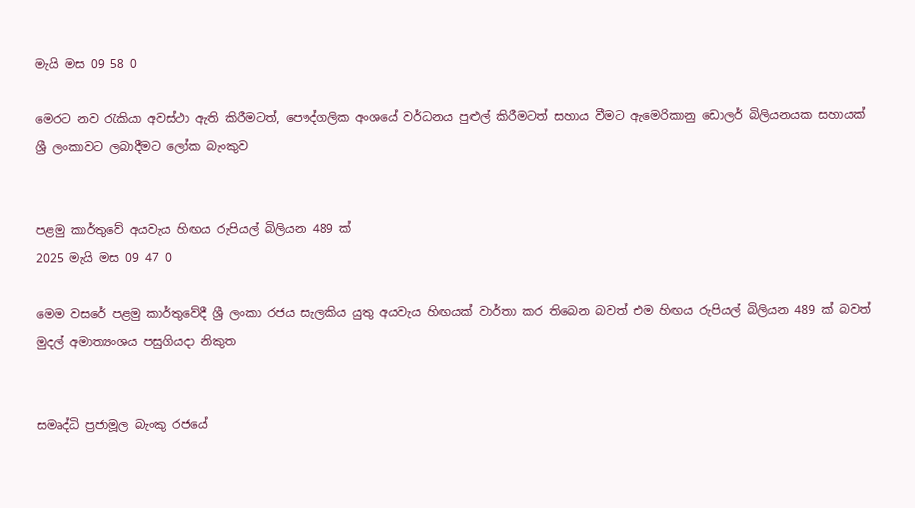මැයි මස 09 58 0

මෙරට නව රැකියා අවස්ථා ඇති කිරීමටත්, පෞද්ගලික අංශයේ වර්ධනය පුළුල් කිරීමටත් සහාය වීමට ඇමෙරිකානු ඩොලර් බිලියනයක සහායක් ශ්‍රී ලංකාවට ලබාදීමට ලෝක බැංකුව


පළමු කාර්තුවේ අයවැය හිඟය රුපියල් බිලියන 489 ක්
2025 මැයි මස 09 47 0

මෙම වසරේ පළමු කාර්තුවේදී ශ්‍රී ලංකා රජය සැලකිය යුතු අයවැය හිඟයක් වාර්තා කර තිබෙන බවත් එම හිඟය රුපියල් බිලියන 489 ක් බවත් මුදල් අමාත්‍යංශය පසුගියදා නිකුත


සමෘද්ධි ප්‍රජාමූල බැංකු රජයේ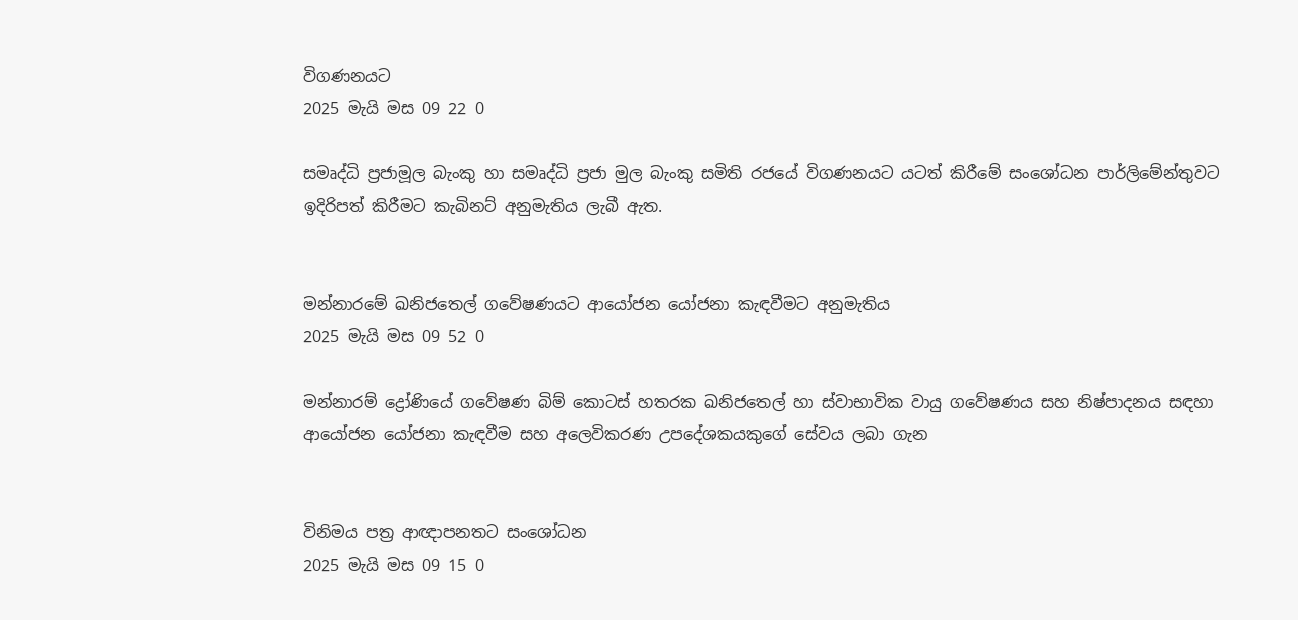විගණනයට
2025 මැයි මස 09 22 0

සමෘද්ධි ප්‍රජාමූල බැංකු හා සමෘද්ධි ප්‍රජා මුල බැංකු සමිති රජයේ විගණනයට යටත් කිරීමේ සංශෝධන පාර්ලිමේන්තුවට ඉදිරිපත් කිරීමට කැබිනට් අනුමැතිය ලැබී ඇත.


මන්නාරමේ ඛනිජතෙල් ගවේෂණයට ආයෝජන යෝජනා කැඳවීමට අනුමැතිය
2025 මැයි මස 09 52 0

මන්නාරම් ද්‍රෝණියේ ගවේෂණ බිම් කොටස් හතරක ඛනිජතෙල් හා ස්වාභාවික වායු ගවේෂණය සහ නිෂ්පාදනය සඳහා ආයෝජන යෝජනා කැඳවීම සහ අලෙවිකරණ උපදේශකයකුගේ සේවය ලබා ගැන


විනිමය පත්‍ර ආඥාපනතට සංශෝධන
2025 මැයි මස 09 15 0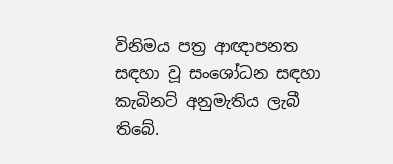විනිමය පත්‍ර ආඥාපනත සඳහා වූ සංශෝධන සඳහා කැබිනට් අනුමැතිය ලැබී තිබේ.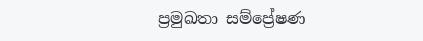ප්‍රමුඛතා සම්ප්‍රේෂණ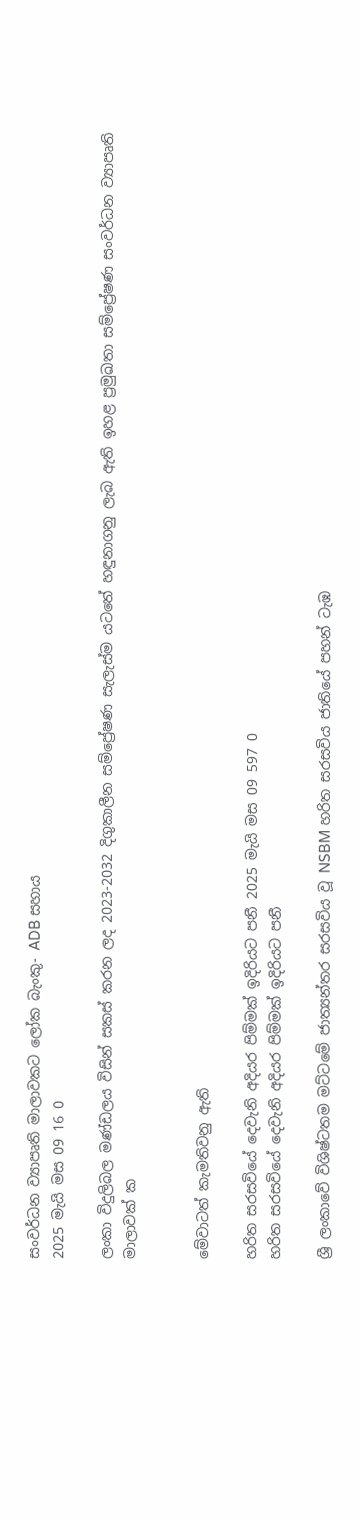සංවර්ධන ව්‍යාපෘති මාලාවකට ලෝක බැංකු- ADB සහාය
2025 මැයි මස 09 16 0

ලංකා විදුලිබල මණ්ඩලය විසින් සකස් කරන ලද 2023-2032 දිගුකාලීන සම්ප්‍රේෂණ සැලැස්ම යටතේ හඳුනාගනු ලැබ ඇති ඉහළ ප්‍රමුඛතා සම්ප්‍රේෂණ සංවර්ධන ව්‍යාපෘති මාලාවක් ක


මේවාටත් කැමතිවනු ඇති

හරිත සරසවියේ දෙවැනි අදියර පිම්මක් ඉදිරියට පනී 2025 මැයි මස 09 597 0
හරිත සරසවියේ දෙවැනි අදියර පිම්මක් ඉදිරියට පනී

ශ්‍රී ලංකාවේ විශිෂ්ටතම මට්ටමේ ජාත්‍යන්තර සරසවිය වූ NSBM හරිත සරසවිය ජාතියේ පහන් ටැඹ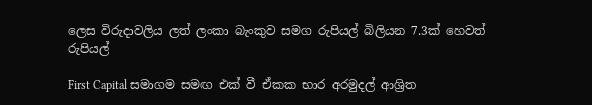ලෙස විරුදාවලිය ලත් ලංකා බැංකුව සමග රුපියල් බිලියන 7.3ක් හෙවත් රුපියල්

First Capital සමාගම සමඟ එක් වී ඒකක භාර අරමුදල් ආශ්‍රිත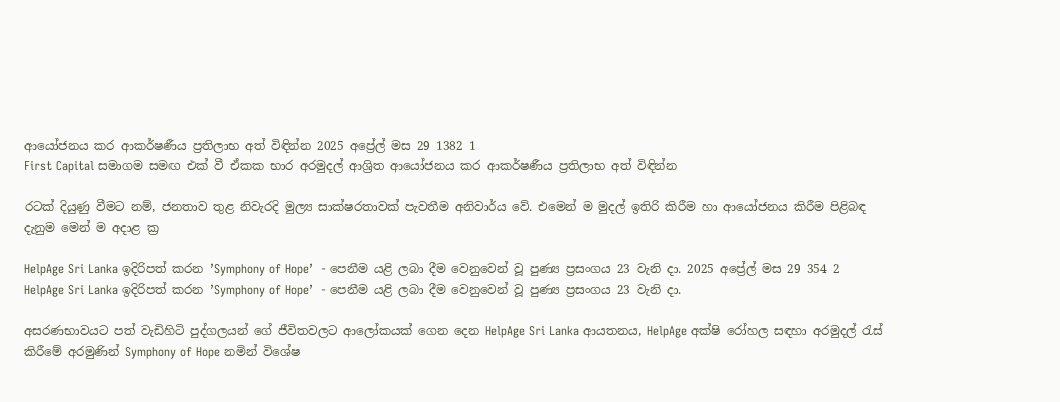ආයෝජනය කර ආකර්ෂණීය ප්‍රතිලාභ අත් විඳින්න 2025 අප්‍රේල් මස 29 1382 1
First Capital සමාගම සමඟ එක් වී ඒකක භාර අරමුදල් ආශ්‍රිත ආයෝජනය කර ආකර්ෂණීය ප්‍රතිලාභ අත් විඳින්න

රටක් දියුණු වීමට නම්, ජනතාව තුළ නිවැරදි මුල්‍ය සාක්ෂරතාවක් පැවතීම අනිවාර්ය වේ. එමෙන් ම මුදල් ඉතිරි කිරීම හා ආයෝජනය කිරීම පිළිබඳ දැනුම මෙන් ම අදාළ ක්‍ර

HelpAge Sri Lanka ඉදිරිපත් කරන ’Symphony of Hope’  - පෙනීම යළි ලබා දීම වෙනුවෙන් වූ පුණ්‍ය ප්‍රසංගය 23 වැනි දා. 2025 අප්‍රේල් මස 29 354 2
HelpAge Sri Lanka ඉදිරිපත් කරන ’Symphony of Hope’  - පෙනීම යළි ලබා දීම වෙනුවෙන් වූ පුණ්‍ය ප්‍රසංගය 23 වැනි දා.

අසරණභාවයට පත් වැඩිහිටි පුද්ගලයන් ගේ ජීවිතවලට ආලෝකයක් ගෙන දෙන HelpAge Sri Lanka ආයතනය, HelpAge අක්ෂි රෝහල සඳහා අරමුදල් රැස් කිරීමේ අරමුණින් Symphony of Hope නමින් විශේෂ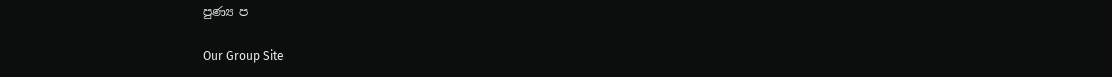පුණ්‍ය ප

Our Group Site